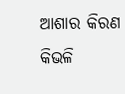ଆଶାର କିରଣ କିଭଳି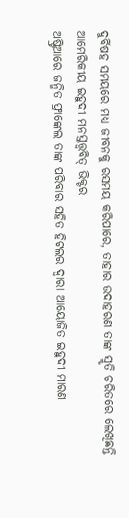ଦୁର୍ବିଷହ ସମୟରେ ମଧ୍ୟ ଜୀବନକୁ ରସମୟ କରିପାରେ, ତାହାର ଉଦାହରଣ ତାଙ୍କ ସ୍ମୃତି ଚରିତରେ ଲେଖିଛନ୍ତି ଆମେରିକୀୟ ଇହୁଦୀ ମନସ୍ତତ୍ତ୍ବବିତ୍ ଭିକ୍ଟର
ଅଷ୍ଟ୍ରିଆରେ ଜନ୍ମିତ ଫ୍ରାଙ୍କେଲ ତାଙ୍କ ପରିବାର ସହିତ ହିଟଲର ଦ୍ବାରା ଆୟୋଜିତ ଇହୁଦୀ ମାରଣ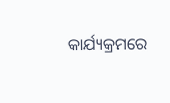କାର୍ଯ୍ୟକ୍ରମରେ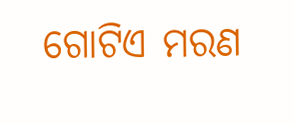ଗୋଟିଏ ମରଣ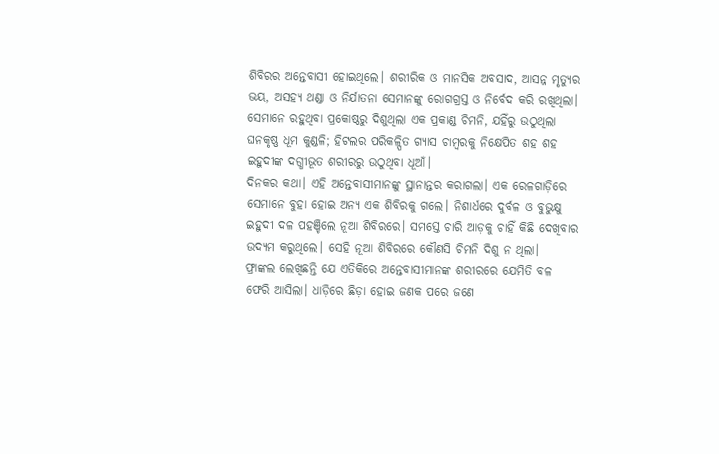ଶିବିରର ଅନ୍ତେବାସୀ ହୋଇଥିଲେ। ଶରୀରିକ ଓ ମାନସିକ ଅବସାଦ, ଆସନ୍ନ ମୃତ୍ୟୁର ଭୟ, ଅସହ୍ୟ ଥଣ୍ଡା ଓ ନିର୍ଯାତନା ସେମାନଙ୍କୁ ରୋଗଗ୍ରସ୍ତ ଓ ନିର୍ବେଦ କରି ରଖିଥିଲା। ସେମାନେ ରହୁଥିବା ପ୍ରକୋଷ୍ଠରୁ ଦିଶୁଥିଲା ଏକ ପ୍ରକାଣ୍ଡ ଚିମନି, ଯହିଁରୁ ଉଠୁଥିଲା ଘନକୃଷ୍ଣ ଧୂମ କୁଣ୍ଡଳି; ହିଟଲର ପରିକଳ୍ପିତ ଗ୍ୟାସ ଚାମ୍ବରକୁ ନିକ୍ଷେପିତ ଶହ ଶହ ଇହୁଦୀଙ୍କ ଦଗ୍ଧୀଭୂତ ଶରୀରରୁ ଉଠୁଥିବା ଧୂଆଁ।
ଦିନକର କଥା। ଏହି ଅନ୍ତେବାସୀମାନଙ୍କୁ ସ୍ଥାନାନ୍ତର କରାଗଲା। ଏକ ରେଳଗାଡ଼ିରେ ସେମାନେ ବୁହା ହୋଇ ଅନ୍ୟ ଏକ ଶିବିରକୁ ଗଲେ। ନିଶାର୍ଧରେ ଦୁର୍ବଳ ଓ ବୁଭୁକ୍ଷୁ ଇହୁଦୀ ଦଳ ପହଞ୍ଚିଲେ ନୂଆ ଶିବିରରେ। ସମସ୍ତେ ଚାରି ଆଡ଼କୁ ଚାହିଁ କିଛି ଦେଖିବାର ଉଦ୍ୟମ କରୁଥିଲେ। ସେହି ନୂଆ ଶିବିରରେ କୌଣସି ଚିମନି ଦିଶୁ ନ ଥିଲା।
ଫ୍ରାଙ୍କଲ ଲେଖିଛନ୍ତି ଯେ ଏତିକିରେ ଅନ୍ତେବାସୀମାନଙ୍କ ଶରୀରରେ ଯେମିତି ବଳ ଫେରି ଆସିଲା। ଧାଡ଼ିରେ ଛିଡ଼ା ହୋଇ ଜଣକ ପରେ ଜଣେ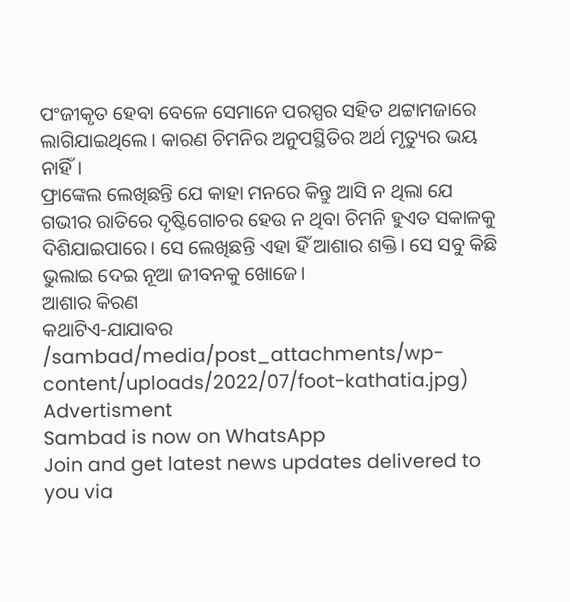ପଂଜୀକୃତ ହେବା ବେଳେ ସେମାନେ ପରସ୍ପର ସହିତ ଥଟ୍ଟାମଜାରେ ଲାଗିଯାଇଥିଲେ। କାରଣ ଚିମନିର ଅନୁପସ୍ଥିତିର ଅର୍ଥ ମୃତ୍ୟୁର ଭୟ ନାହିଁ।
ଫ୍ରାଙ୍କେଲ ଲେଖିଛନ୍ତି ଯେ କାହା ମନରେ କିନ୍ତୁ ଆସି ନ ଥିଲା ଯେ ଗଭୀର ରାତିରେ ଦୃଷ୍ଟିଗୋଚର ହେଉ ନ ଥିବା ଚିମନି ହୁଏତ ସକାଳକୁ ଦିଶିଯାଇପାରେ। ସେ ଲେଖିଛନ୍ତି ଏହା ହିଁ ଆଶାର ଶକ୍ତି। ସେ ସବୁ କିଛି ଭୁଲାଇ ଦେଇ ନୂଆ ଜୀବନକୁ ଖୋଜେ।
ଆଶାର କିରଣ
କଥାଟିଏ-ଯାଯାବର
/sambad/media/post_attachments/wp-content/uploads/2022/07/foot-kathatia.jpg)
Advertisment
Sambad is now on WhatsApp
Join and get latest news updates delivered to you via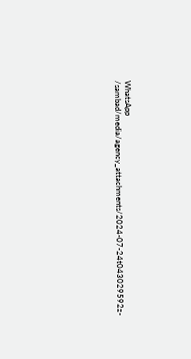WhatsApp
/sambad/media/agency_attachments/2024-07-24t043029592z-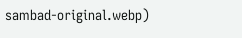sambad-original.webp)